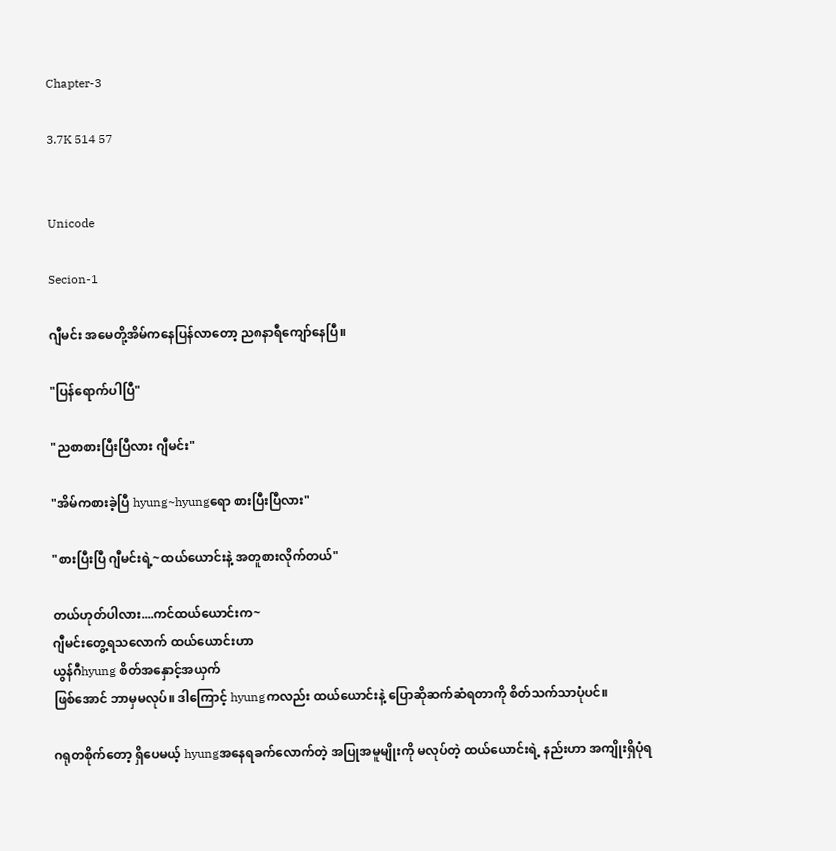Chapter-3

3.7K 514 57


Unicode

Secion-1

ဂျီမင်း အမေတို့အိမ်ကနေပြန်လာတော့ ည၈နာရီကျော်နေပြီ။

"ပြန်ရောက်ပါပြီ"

"ညစာစားပြီးပြီလား ဂျီမင်း"

"အိမ်ကစားခဲ့ပြီ hyung~hyungရော စားပြီးပြီလား"

"စားပြီးပြီ ဂျီမင်းရဲ့~ထယ်ယောင်းနဲ့ အတူစားလိုက်တယ်"

တယ်ဟုတ်ပါလား....ကင်ထယ်ယောင်းက~
ဂျီမင်းတွေ့ရသလောက် ထယ်ယောင်းဟာ
ယွန်ဂီhyung စိတ်အနှောင့်အယှက်
ဖြစ်အောင် ဘာမှမလုပ်။ ဒါကြောင့် hyungကလည်း ထယ်ယောင်းနဲ့ ပြောဆိုဆက်ဆံရတာကို စိတ်သက်သာပုံပင်။

ဂရုတစိုက်တော့ ရှိပေမယ့် hyungအနေရခက်လောက်တဲ့ အပြုအမူမျိုးကို မလုပ်တဲ့ ထယ်ယောင်းရဲ့ နည်းဟာ အကျိုးရှိပုံရ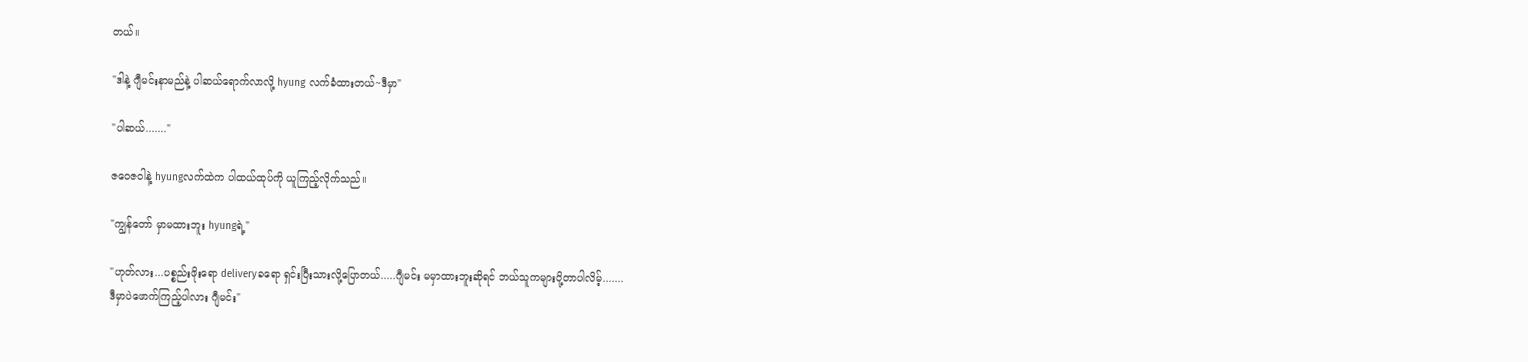တယ်။

"ဒါနဲ့ ဂျီမင်းနာမည်နဲ့ ပါဆယ်ရောက်လာလို့ hyung လက်ခံထားတယ်~ဒီမှာ"

"ပါဆယ်......."

ဇဝေဇဝါနဲ့ hyungလက်ထဲက ပါထယ်ထုပ်ကို ယူကြည့်လိုက်သည်။

"ကျွန်တော် မှာမထားဘူး hyungရဲ့"

"ဟုတ်လား...ပစ္စည်းဖိုးရော deliveryခရော ရှင်းပြီးသားလို့ပြောတယ်.....ဂျီမင်း မမှာထားဘူးဆိုရင် ဘယ်သူကများပို့တာပါလိမ့်.......
ဒီမှာပဲဖောက်ကြည့်ပါလား ဂျီမင်း"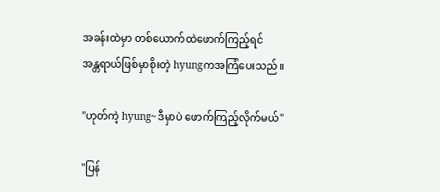အခန်းထဲမှာ တစ်ယောက်ထဲဖောက်ကြည့်ရင်
အန္တရာယ်ဖြစ်မှာစိုးတဲ့ hyungကအကြံပေးသည်။

"ဟုတ်ကဲ့ hyung~ဒီမှာပဲ ဖောက်ကြည့်လိုက်မယ်"

"ပြန်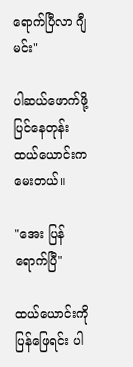ရောက်ပြီလာ ဂျီမင်း"

ပါဆယ်ဖောက်ဖို့ပြင်နေတုန်း ထယ်ယောင်းက မေးတယ်။

"အေး ပြန်ရောက်ပြီ"

ထယ်ယောင်းကို ပြန်ဖြေရင်း ပါ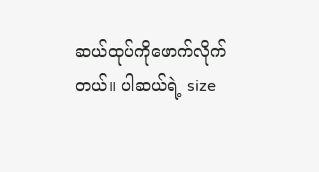ဆယ်ထုပ်ကိုဖောက်လိုက်တယ်။ ပါဆယ်ရဲ့ size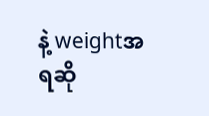နဲ့ weightအရဆို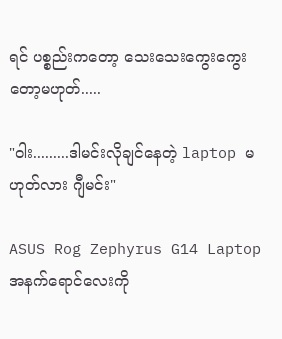ရင် ပစ္စည်းကတော့ သေးသေးကွေးကွေးတော့မဟုတ်.....

"ဝါး.........ဒါမင်းလိုချင်နေတဲ့ laptop မဟုတ်လား ဂျီမင်း"

ASUS Rog Zephyrus G14 Laptop
အနက်ရောင်လေးကို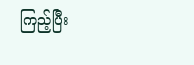ကြည့်ပြီး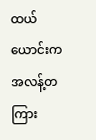ထယ်ယောင်းကအလန့်တကြား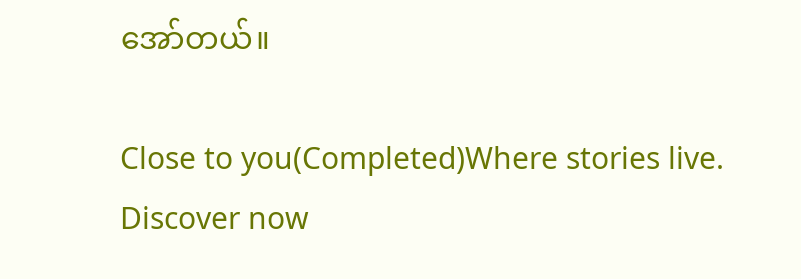အော်တယ်။

Close to you(Completed)Where stories live. Discover now